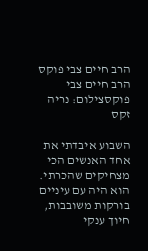הרב חיים צבי פוקס
הרב חיים צבי פוקסצילום: נריה זקס

השבוע איבדתי את אחד האנשים הכי מצחיקים שהכרתי. הוא היה עם עיניים בורקות משובבות, חיוך ענקי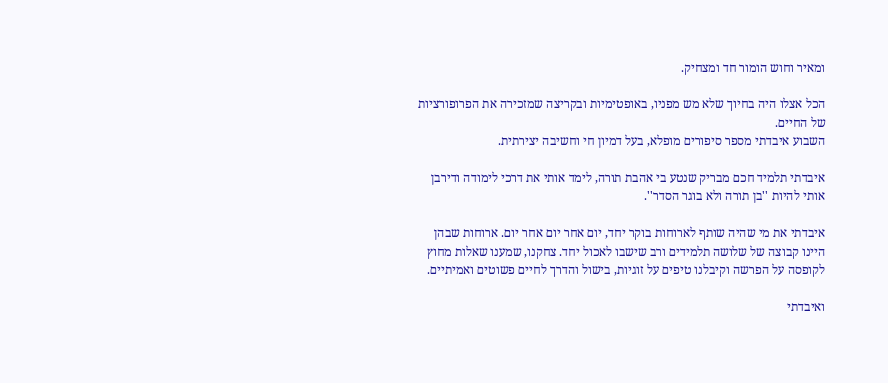ומאיר וחוש הומור חד ומצחיק.

הכל אצלו היה בחיוך שלא מש מפניו, באופטימיות ובקריצה שמזכירה את הפרופורציות של החיים.
השבוע איבדתי מספר סיפורים מופלא, בעל דמיון חי וחשיבה יצירתית.

איבדתי תלמיד חכם מבריק שנטע בי אהבת תורה, לימד אותי את דרכי לימודה ודירבן אותי להיות ''בן תורה ולא בוגר הסדר''.

איבדתי את מי שהיה שותף לארוחות בוקר יחד, יום אחר יום אחר יום. ארוחות שבהן היינו קבוצה של שלושה תלמידים ורב שישבו לאכול יחד. צחקנו, שמענו שאלות מחוץ לקופסה על הפרשה וקיבלנו טיפים על זוגיות, בישול והדרך לחיים פשוטים ואמיתיים.

ואיבדתי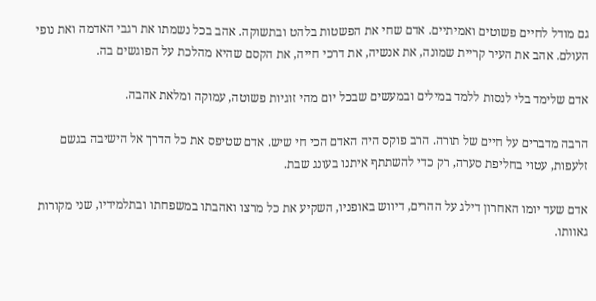גם מודל לחיים פשוטים ואמיתיים. אדם שחי את הפשטות בלהט ובתשוקה. אהב בכל נשמתו את רגבי האדמה ואת נופי העולם. אהב את העיר קריית שמונה, את אנשיה, את דרכי חייה, את הקסם שהיא מהלכת על הפוגשים בה.

אדם שלימד בלי לנסות ללמד במילים ובמעשים שבכל יום מהי זוגיות פשוטה, עמוקה ומלאת אהבה.

הרבה מדברים על חיים של תורה. הרב פוקס היה האדם הכי חי שיש. אדם שטיפס את כל הדרך אל הישיבה בגשם זלעפות, עטוי בחליפת סערה, רק כדי להשתתף איתנו בעונג שבת.

אדם שעד יומו האחרון דילג על ההרים, דיווש באופניו, השקיע את כל מרצו ואהבתו במשפחתו ובתלמידיו, שני מקורות גאוותו.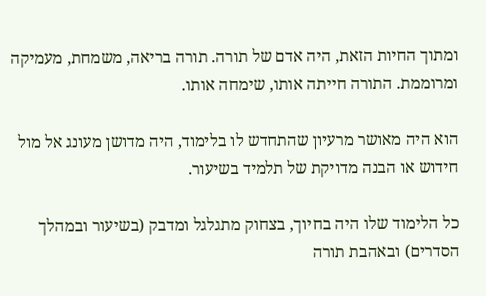ומתוך החיות הזאת, היה אדם של תורה. תורה בריאה, משמחת, מעמיקה ומרוממת. התורה חייתה אותו, שימחה אותו.

הוא היה מאושר מרעיון שהתחדש לו בלימוד, היה מדושן מעונג אל מול חידוש או הבנה מדויקת של תלמיד בשיעור.

כל הלימוד שלו היה בחיוך, בצחוק מתגלגל ומדבק (בשיעור ובמהלך הסדרים) ובאהבת תורה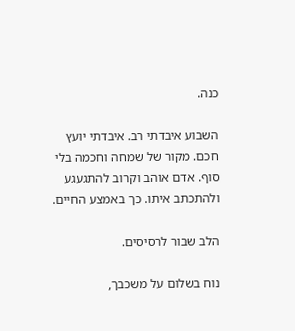כנה.

השבוע איבדתי רב. איבדתי יועץ חכם. מקור של שמחה וחכמה בלי סוף. אדם אוהב וקרוב להתגעגע ולהתכתב איתו. כך באמצע החיים.

הלב שבור לרסיסים.

נוח בשלום על משכבך,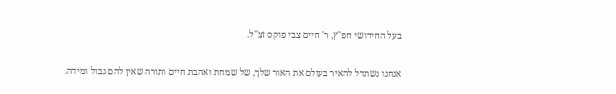בעל החידושי חפ''ץ, ר' חיים צבי פוקס זצ''ל.

אנחנו נשתדל להאיר בעולם את האור שלך, של שמחת ואהבת חיים ותורה שאין להם גבול ומידה.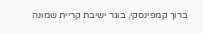ברוך קמפינסקי, בוגר ישיבת קריית שמונה